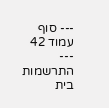--- סוף עמוד 42 ---
התרשמות בית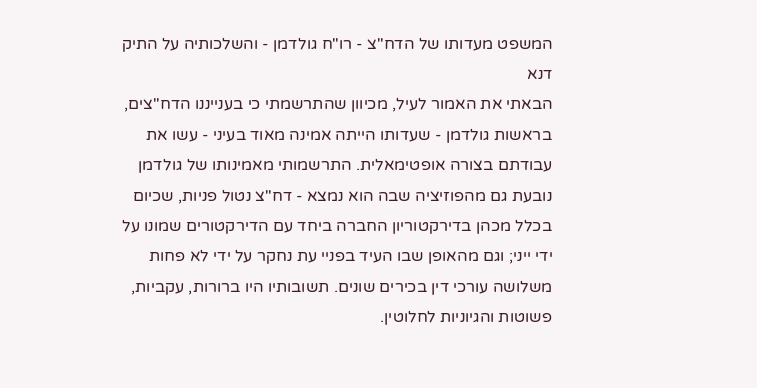המשפט מעדותו של הדח"צ - רו"ח גולדמן - והשלכותיה על התיק דנא
הבאתי את האמור לעיל, מכיוון שהתרשמתי כי בענייננו הדח"צים, בראשות גולדמן - שעדותו הייתה אמינה מאוד בעיני - עשו את עבודתם בצורה אופטימאלית. התרשמותי מאמינותו של גולדמן נובעת גם מהפוזיציה שבה הוא נמצא - דח"צ נטול פניות, שכיום בכלל מכהן בדירקטוריון החברה ביחד עם הדירקטורים שמונו על ידי ייני; וגם מהאופן שבו העיד בפניי עת נחקר על ידי לא פחות משלושה עורכי דין בכירים שונים. תשובותיו היו ברורות, עקביות, פשוטות והגיוניות לחלוטין.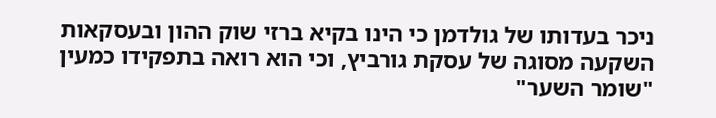ניכר בעדותו של גולדמן כי הינו בקיא ברזי שוק ההון ובעסקאות השקעה מסוגה של עסקת גורביץ, וכי הוא רואה בתפקידו כמעין "שומר השער"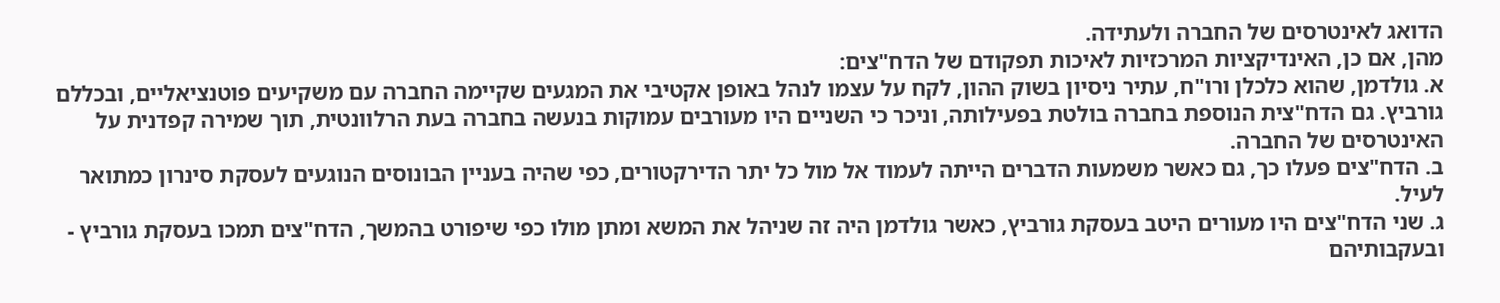הדואג לאינטרסים של החברה ולעתידה.
מהן, אם כן, האינדיקציות המרכזיות לאיכות תפקודם של הדח"צים:
א. גולדמן, שהוא כלכלן ורו"ח, עתיר ניסיון בשוק ההון, לקח על עצמו לנהל באופן אקטיבי את המגעים שקיימה החברה עם משקיעים פוטנציאליים, ובכללם גורביץ. גם הדח"צית הנוספת בחברה בולטת בפעילותה, וניכר כי השניים היו מעורבים עמוקות בנעשה בחברה בעת הרלוונטית, תוך שמירה קפדנית על האינטרסים של החברה.
ב. הדח"צים פעלו כך, גם כאשר משמעות הדברים הייתה לעמוד אל מול כל יתר הדירקטורים, כפי שהיה בעניין הבונוסים הנוגעים לעסקת סינרון כמתואר לעיל.
ג. שני הדח"צים היו מעורים היטב בעסקת גורביץ, כאשר גולדמן היה זה שניהל את המשא ומתן מולו כפי שיפורט בהמשך, הדח"צים תמכו בעסקת גורביץ - ובעקבותיהם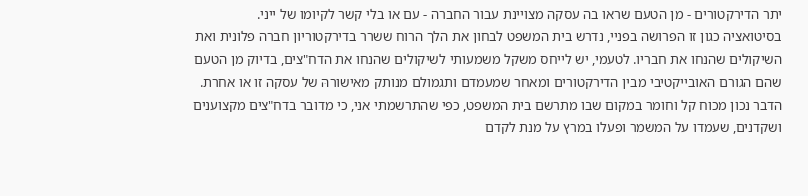יתר הדירקטורים - מן הטעם שראו בה עסקה מצויינת עבור החברה - עם או בלי קשר לקיומו של ייני.
בסיטואציה כגון זו הפרושה בפניי, נדרש בית המשפט לבחון את הלך הרוח ששרר בדירקטוריון חברה פלונית ואת השיקולים שהנחו את חבריו. לטעמי, יש לייחס משקל משמעותי לשיקולים שהנחו את הדח"צים, בדיוק מן הטעם שהם הגורם האובייקטיבי מבין הדירקטורים ומאחר שמעמדם ותגמולם מנותק מאישורהּ של עסקה זו או אחרת. הדבר נכון מכוח קל וחומר במקום שבו מתרשם בית המשפט, כפי שהתרשמתי אני, כי מדובר בדח"צים מקצוענים ושקדנים, שעמדו על המשמר ופעלו במרץ על מנת לקדם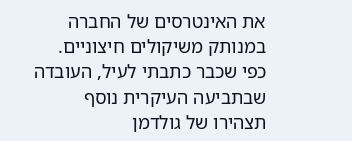את האינטרסים של החברה במנותק משיקולים חיצוניים.
כפי שכבר כתבתי לעיל, העובדה שבתביעה העיקרית נוסף תצהירו של גולדמן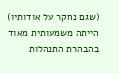(שגם נחקר על אודותיו) הייתה משמעותית מאוד בהבהרת התנהלות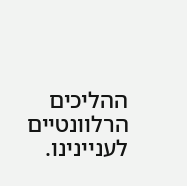ההליכים הרלוונטיים לעניינינו.